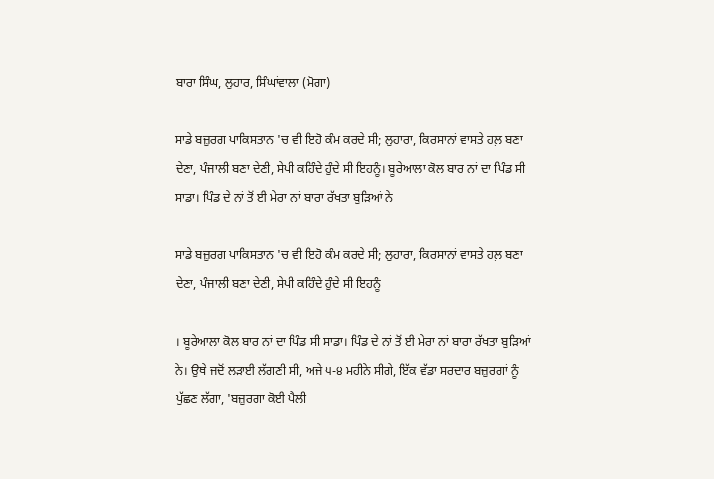ਬਾਰਾ ਸਿੰਘ, ਲੁਹਾਰ, ਸਿੰਘਾਂਵਾਲਾ (ਮੋਗਾ)

ਸਾਡੇ ਬਜ਼ੁਰਗ ਪਾਕਿਸਤਾਨ 'ਚ ਵੀ ਇਹੋ ਕੰਮ ਕਰਦੇ ਸੀ; ਲੁਹਾਰਾ, ਕਿਰਸਾਨਾਂ ਵਾਸਤੇ ਹਲ਼ ਬਣਾ ਦੇਣਾ, ਪੰਜਾਲੀ ਬਣਾ ਦੇਣੀ, ਸੇਪੀ ਕਹਿੰਦੇ ਹੁੰਦੇ ਸੀ ਇਹਨੂੰ। ਬੂਰੇਆਲਾ ਕੋਲ ਬਾਰ ਨਾਂ ਦਾ ਪਿੰਡ ਸੀ ਸਾਡਾ। ਪਿੰਡ ਦੇ ਨਾਂ ਤੋਂ ਈ ਮੇਰਾ ਨਾਂ ਬਾਰਾ ਰੱਖਤਾ ਬੁੜਿਆਂ ਨੇ

ਸਾਡੇ ਬਜ਼ੁਰਗ ਪਾਕਿਸਤਾਨ 'ਚ ਵੀ ਇਹੋ ਕੰਮ ਕਰਦੇ ਸੀ; ਲੁਹਾਰਾ, ਕਿਰਸਾਨਾਂ ਵਾਸਤੇ ਹਲ਼ ਬਣਾ ਦੇਣਾ, ਪੰਜਾਲੀ ਬਣਾ ਦੇਣੀ, ਸੇਪੀ ਕਹਿੰਦੇ ਹੁੰਦੇ ਸੀ ਇਹਨੂੰ

। ਬੂਰੇਆਲਾ ਕੋਲ ਬਾਰ ਨਾਂ ਦਾ ਪਿੰਡ ਸੀ ਸਾਡਾ। ਪਿੰਡ ਦੇ ਨਾਂ ਤੋਂ ਈ ਮੇਰਾ ਨਾਂ ਬਾਰਾ ਰੱਖਤਾ ਬੁੜਿਆਂ ਨੇ। ਉਥੇ ਜਦੋਂ ਲੜਾਈ ਲੱਗਣੀ ਸੀ, ਅਜੇ ੫-੪ ਮਹੀਨੇ ਸੀਗੇ, ਇੱਕ ਵੱਡਾ ਸਰਦਾਰ ਬਜ਼ੁਰਗਾਂ ਨੂੰ ਪੁੱਛਣ ਲੱਗਾ, 'ਬਜ਼ੁਰਗਾ ਕੋਈ ਪੈਲੀ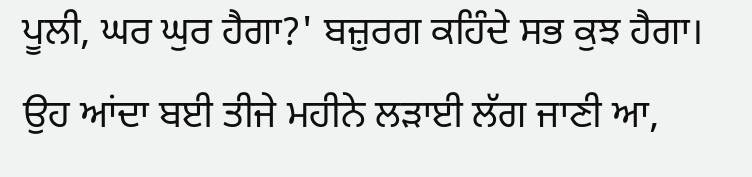ਪੂਲੀ, ਘਰ ਘੁਰ ਹੈਗਾ?' ਬਜ਼ੁਰਗ ਕਹਿੰਦੇ ਸਭ ਕੁਝ ਹੈਗਾ। ਉਹ ਆਂਦਾ ਬਈ ਤੀਜੇ ਮਹੀਨੇ ਲੜਾਈ ਲੱਗ ਜਾਣੀ ਆ,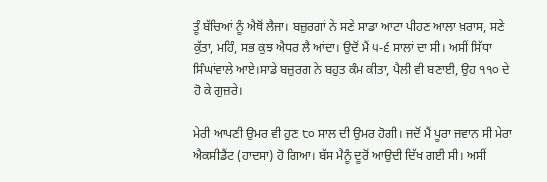ਤੂੰ ਬੱਚਿਆਂ ਨੂੰ ਐਥੋਂ ਲੈਜਾ। ਬਜ਼ੁਰਗਾਂ ਨੇ ਸਣੇ ਸਾਡਾ ਆਟਾ ਪੀਹਣ ਆਲਾ ਖ਼ਰਾਸ, ਸਣੇ ਕੁੱਤਾ, ਮਹਿੰ, ਸਭ ਕੁਝ ਐਧਰ ਲੈ ਆਂਦਾ। ਉਦੋਂ ਮੈਂ ੫-੬ ਸਾਲਾਂ ਦਾ ਸੀ। ਅਸੀਂ ਸਿੱਧਾ ਸਿੰਘਾਂਵਾਲੇ ਆਏ।ਸਾਡੇ ਬਜ਼ੁਰਗ ਨੇ ਬਹੁਤ ਕੰਮ ਕੀਤਾ, ਪੈਲੀ ਵੀ ਬਣਾਈ, ਉਹ ੧੧੦ ਦੇ ਹੋ ਕੇ ਗੁਜ਼ਰੇ।

ਮੇਰੀ ਆਪਣੀ ਉਮਰ ਵੀ ਹੁਣ ੮੦ ਸਾਲ ਦੀ ਉਮਰ ਹੋਗੀ। ਜਦੋਂ ਮੈਂ ਪੂਰਾ ਜਵਾਨ ਸੀ ਮੇਰਾ ਐਕਸੀਡੈਂਟ (ਹਾਦਸਾ) ਹੋ ਗਿਆ। ਬੱਸ ਮੈਨੂੰ ਦੂਰੋਂ ਆਉਦੀ ਦਿੱਖ ਗਈ ਸੀ। ਅਸੀਂ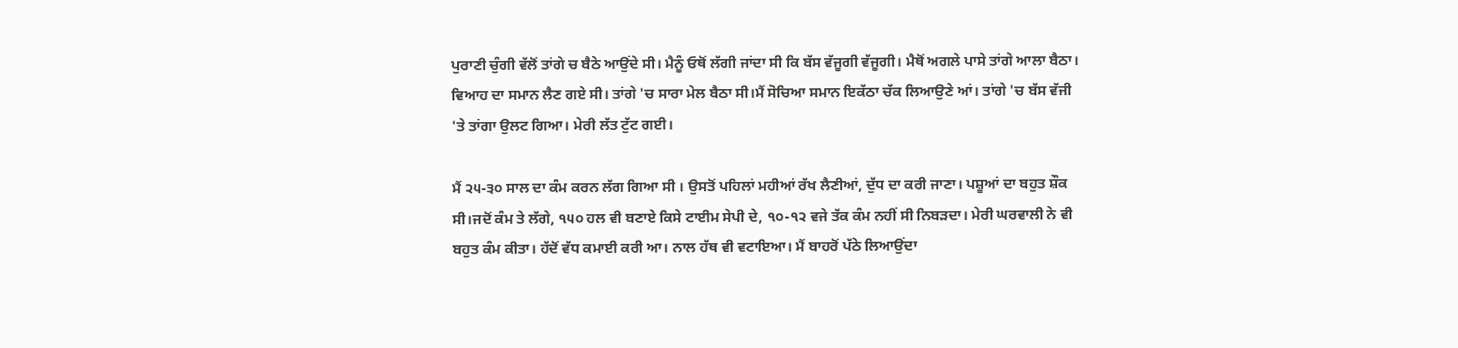ਪੁਰਾਣੀ ਚੁੰਗੀ ਵੱਲੋਂ ਤਾਂਗੇ ਚ ਬੈਠੇ ਆਉਂਦੇ ਸੀ। ਮੈਨੂੰ ਓਥੋਂ ਲੱਗੀ ਜਾਂਦਾ ਸੀ ਕਿ ਬੱਸ ਵੱਜੂਗੀ ਵੱਜੂਗੀ। ਮੈਥੋਂ ਅਗਲੇ ਪਾਸੇ ਤਾਂਗੇ ਆਲਾ ਬੈਠਾ। ਵਿਆਹ ਦਾ ਸਮਾਨ ਲੈਣ ਗਏ ਸੀ। ਤਾਂਗੇ 'ਚ ਸਾਰਾ ਮੇਲ ਬੈਠਾ ਸੀ।ਮੈਂ ਸੋਚਿਆ ਸਮਾਨ ਇਕੱਠਾ ਚੱਕ ਲਿਆਉਣੇ ਆਂ। ਤਾਂਗੇ 'ਚ ਬੱਸ ਵੱਜੀ 'ਤੇ ਤਾਂਗਾ ਉਲਟ ਗਿਆ। ਮੇਰੀ ਲੱਤ ਟੁੱਟ ਗਈ।

ਮੈਂ ੨੫-੩੦ ਸਾਲ ਦਾ ਕੰਮ ਕਰਨ ਲੱਗ ਗਿਆ ਸੀ । ਉਸਤੋਂ ਪਹਿਲਾਂ ਮਹੀਆਂ ਰੱਖ ਲੈਣੀਆਂ, ਦੁੱਧ ਦਾ ਕਰੀ ਜਾਣਾ। ਪਸ਼ੂਆਂ ਦਾ ਬਹੁਤ ਸ਼ੌਕ ਸੀ।ਜਦੋਂ ਕੰਮ ਤੇ ਲੱਗੇ, ੧੫੦ ਹਲ ਵੀ ਬਣਾਏ ਕਿਸੇ ਟਾਈਮ ਸੇਪੀ ਦੇ, ੧੦-੧੨ ਵਜੇ ਤੱਕ ਕੰਮ ਨਹੀਂ ਸੀ ਨਿਬੜਦਾ। ਮੇਰੀ ਘਰਵਾਲੀ ਨੇ ਵੀ ਬਹੁਤ ਕੰਮ ਕੀਤਾ। ਹੱਦੋਂ ਵੱਧ ਕਮਾਈ ਕਰੀ ਆ। ਨਾਲ ਹੱਥ ਵੀ ਵਟਾਇਆ। ਮੈਂ ਬਾਹਰੋਂ ਪੱਠੇ ਲਿਆਉਂਦਾ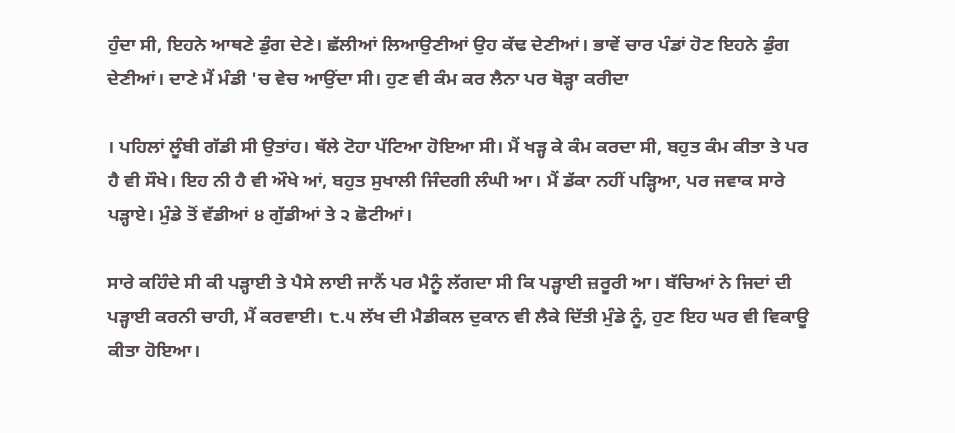ਹੁੰਦਾ ਸੀ, ਇਹਨੇ ਆਥਣੇ ਡੁੰਗ ਦੇਣੇ। ਛੱਲੀਆਂ ਲਿਆਉਣੀਆਂ ਉਹ ਕੱਢ ਦੇਣੀਆਂ। ਭਾਵੇਂ ਚਾਰ ਪੰਡਾਂ ਹੋਣ ਇਹਨੇ ਡੁੰਗ ਦੇਣੀਆਂ। ਦਾਣੇ ਮੈਂ ਮੰਡੀ 'ਚ ਵੇਚ ਆਉਂਦਾ ਸੀ। ਹੁਣ ਵੀ ਕੰਮ ਕਰ ਲੈਨਾ ਪਰ ਥੋੜ੍ਹਾ ਕਰੀਦਾ

। ਪਹਿਲਾਂ ਲੂੰਬੀ ਗੱਡੀ ਸੀ ਉਤਾਂਹ। ਥੱਲੇ ਟੋਹਾ ਪੱਟਿਆ ਹੋਇਆ ਸੀ। ਮੈਂ ਖੜ੍ਹ ਕੇ ਕੰਮ ਕਰਦਾ ਸੀ, ਬਹੁਤ ਕੰਮ ਕੀਤਾ ਤੇ ਪਰ ਹੈ ਵੀ ਸੌਖੇ। ਇਹ ਨੀ ਹੈ ਵੀ ਔਖੇ ਆਂ, ਬਹੁਤ ਸੁਖਾਲੀ ਜਿੰਦਗੀ ਲੰਘੀ ਆ। ਮੈਂ ਡੱਕਾ ਨਹੀਂ ਪੜ੍ਹਿਆ, ਪਰ ਜਵਾਕ ਸਾਰੇ ਪੜ੍ਹਾਏ। ਮੁੰਡੇ ਤੋਂ ਵੱਡੀਆਂ ੪ ਗੁੱਡੀਆਂ ਤੇ ੨ ਛੋਟੀਆਂ।

ਸਾਰੇ ਕਹਿੰਦੇ ਸੀ ਕੀ ਪੜ੍ਹਾਈ ਤੇ ਪੈਸੇ ਲਾਈ ਜਾਨੈਂ ਪਰ ਮੈਨੂੰ ਲੱਗਦਾ ਸੀ ਕਿ ਪੜ੍ਹਾਈ ਜ਼ਰੂਰੀ ਆ। ਬੱਚਿਆਂ ਨੇ ਜਿਦਾਂ ਦੀ ਪੜ੍ਹਾਈ ਕਰਨੀ ਚਾਹੀ, ਮੈਂ ਕਰਵਾਈ। ੮.੫ ਲੱਖ ਦੀ ਮੈਡੀਕਲ ਦੁਕਾਨ ਵੀ ਲੈਕੇ ਦਿੱਤੀ ਮੁੰਡੇ ਨੂੰ, ਹੁਣ ਇਹ ਘਰ ਵੀ ਵਿਕਾਊ ਕੀਤਾ ਹੋਇਆ।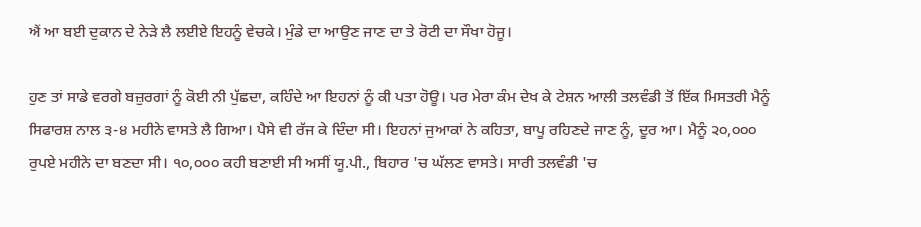ਐਂ ਆ ਬਈ ਦੁਕਾਨ ਦੇ ਨੇੜੇ ਲੈ ਲਈਏ ਇਹਨੂੰ ਵੇਚਕੇ। ਮੁੰਡੇ ਦਾ ਆਉਣ ਜਾਣ ਦਾ ਤੇ ਰੋਟੀ ਦਾ ਸੌਖਾ ਹੋਜੂ।

ਹੁਣ ਤਾਂ ਸਾਡੇ ਵਰਗੇ ਬਜ਼ੁਰਗਾਂ ਨੂੰ ਕੋਈ ਨੀ ਪੁੱਛਦਾ, ਕਹਿੰਦੇ ਆ ਇਹਨਾਂ ਨੂੰ ਕੀ ਪਤਾ ਹੋਊ। ਪਰ ਮੇਰਾ ਕੰਮ ਦੇਖ ਕੇ ਟੇਸ਼ਨ ਆਲੀ ਤਲਵੰਡੀ ਤੋਂ ਇੱਕ ਮਿਸਤਰੀ ਮੈਨੂੰ ਸਿਫਾਰਸ਼ ਨਾਲ ੩-੪ ਮਹੀਨੇ ਵਾਸਤੇ ਲੈ ਗਿਆ। ਪੈਸੇ ਵੀ ਰੱਜ ਕੇ ਦਿੰਦਾ ਸੀ। ਇਹਨਾਂ ਜੁਆਕਾਂ ਨੇ ਕਹਿਤਾ, ਬਾਪੂ ਰਹਿਣਦੇ ਜਾਣ ਨੂੰ, ਦੂਰ ਆ। ਮੈਨੂੰ ੨੦,੦੦੦ ਰੁਪਏ ਮਹੀਨੇ ਦਾ ਬਣਦਾ ਸੀ। ੧੦,੦੦੦ ਕਹੀ ਬਣਾਈ ਸੀ ਅਸੀਂ ਯੂ.ਪੀ., ਬਿਹਾਰ 'ਚ ਘੱਲਣ ਵਾਸਤੇ। ਸਾਰੀ ਤਲਵੰਡੀ 'ਚ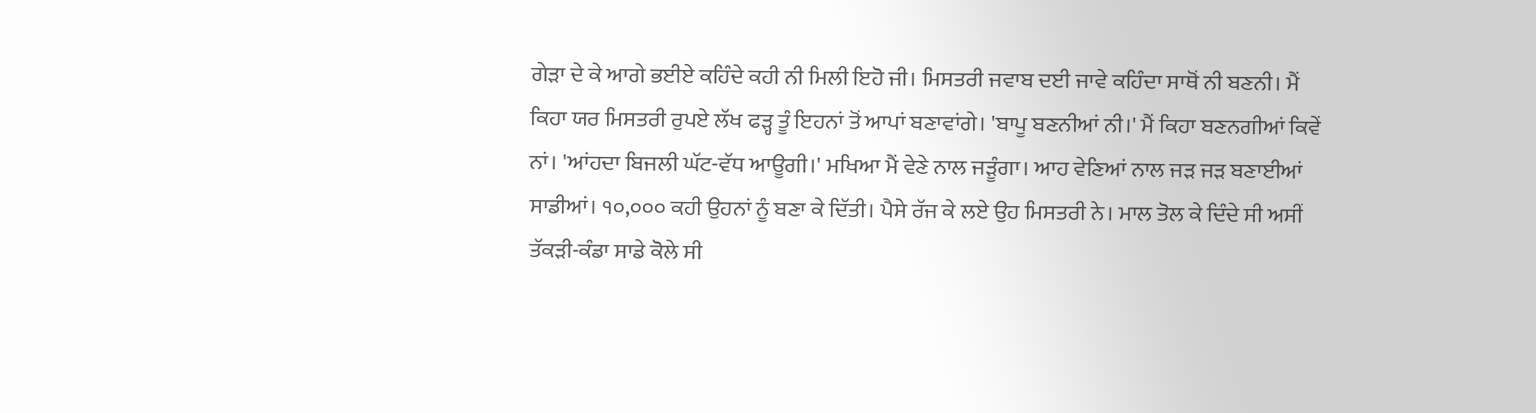ਗੇੜਾ ਦੇ ਕੇ ਆਗੇ ਭਈਏ ਕਹਿੰਦੇ ਕਹੀ ਨੀ ਮਿਲੀ ਇਹੋ ਜੀ। ਮਿਸਤਰੀ ਜਵਾਬ ਦਈ ਜਾਵੇ ਕਹਿੰਦਾ ਸਾਥੋਂ ਨੀ ਬਣਨੀ। ਮੈਂ ਕਿਹਾ ਯਰ ਮਿਸਤਰੀ ਰੁਪਏ ਲੱਖ ਫੜ੍ਹ ਤੂੰ ਇਹਨਾਂ ਤੋਂ ਆਪਾਂ ਬਣਾਵਾਂਗੇ। 'ਬਾਪੂ ਬਣਨੀਆਂ ਨੀ।' ਮੈਂ ਕਿਹਾ ਬਣਨਗੀਆਂ ਕਿਵੇਂ ਨਾਂ। 'ਆਂਹਦਾ ਬਿਜਲੀ ਘੱਟ-ਵੱਧ ਆਊਗੀ।' ਮਖਿਆ ਮੈਂ ਵੇਣੇ ਨਾਲ ਜੜੂੰਗਾ। ਆਹ ਵੇਣਿਆਂ ਨਾਲ ਜੜ ਜੜ ਬਣਾਈਆਂ ਸਾਡੀਆਂ। ੧੦,੦੦੦ ਕਹੀ ਉਹਨਾਂ ਨੂੰ ਬਣਾ ਕੇ ਦਿੱਤੀ। ਪੈਸੇ ਰੱਜ ਕੇ ਲਏ ਉਹ ਮਿਸਤਰੀ ਨੇ। ਮਾਲ ਤੋਲ ਕੇ ਦਿੰਦੇ ਸੀ ਅਸੀਂ ਤੱਕੜੀ-ਕੰਡਾ ਸਾਡੇ ਕੋਲੇ ਸੀ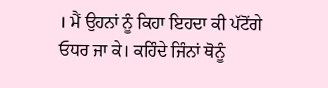। ਮੈਂ ਉਹਨਾਂ ਨੂੰ ਕਿਹਾ ਇਹਦਾ ਕੀ ਪੱਟੋਂਗੇ ਓਧਰ ਜਾ ਕੇ। ਕਹਿੰਦੇ ਜਿੰਨਾਂ ਥੋਨੂੰ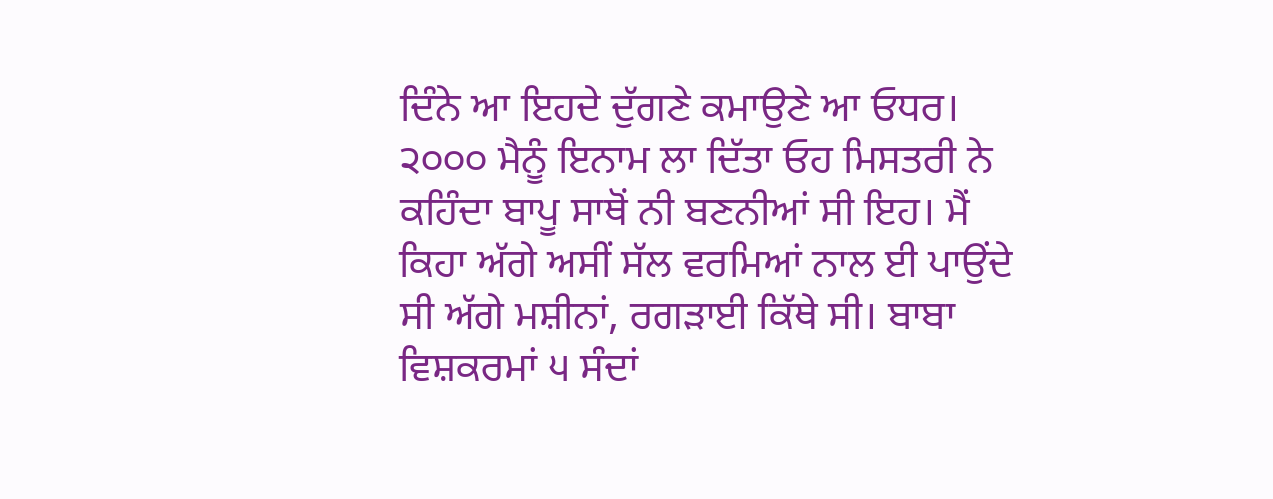ਦਿੰਨੇ ਆ ਇਹਦੇ ਦੁੱਗਣੇ ਕਮਾਉਣੇ ਆ ਓਧਰ। ੨੦੦੦ ਮੈਨੂੰ ਇਨਾਮ ਲਾ ਦਿੱਤਾ ਓਹ ਮਿਸਤਰੀ ਨੇ ਕਹਿੰਦਾ ਬਾਪੂ ਸਾਥੋਂ ਨੀ ਬਣਨੀਆਂ ਸੀ ਇਹ। ਮੈਂ ਕਿਹਾ ਅੱਗੇ ਅਸੀਂ ਸੱਲ ਵਰਮਿਆਂ ਨਾਲ ਈ ਪਾਉਂਦੇ ਸੀ ਅੱਗੇ ਮਸ਼ੀਨਾਂ, ਰਗੜਾਈ ਕਿੱਥੇ ਸੀ। ਬਾਬਾ ਵਿਸ਼ਕਰਮਾਂ ੫ ਸੰਦਾਂ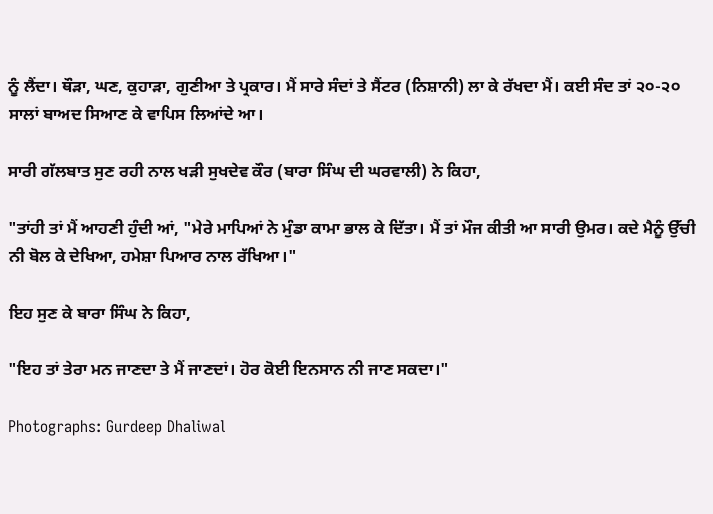ਨੂੰ ਲੈਂਦਾ। ਥੌੜਾ, ਘਣ, ਕੁਹਾੜਾ, ਗੁਣੀਆ ਤੇ ਪ੍ਰਕਾਰ। ਮੈਂ ਸਾਰੇ ਸੰਦਾਂ ਤੇ ਸੈਂਟਰ (ਨਿਸ਼ਾਨੀ) ਲਾ ਕੇ ਰੱਖਦਾ ਮੈਂ। ਕਈ ਸੰਦ ਤਾਂ ੨੦-੨੦ ਸਾਲਾਂ ਬਾਅਦ ਸਿਆਣ ਕੇ ਵਾਪਿਸ ਲਿਆਂਦੇ ਆ।

ਸਾਰੀ ਗੱਲਬਾਤ ਸੁਣ ਰਹੀ ਨਾਲ ਖੜੀ ਸੁਖਦੇਵ ਕੌਰ (ਬਾਰਾ ਸਿੰਘ ਦੀ ਘਰਵਾਲੀ) ਨੇ ਕਿਹਾ,

"ਤਾਂਹੀ ਤਾਂ ਮੈਂ ਆਹਣੀ ਹੁੰਦੀ ਆਂ, "ਮੇਰੇ ਮਾਪਿਆਂ ਨੇ ਮੁੰਡਾ ਕਾਮਾ ਭਾਲ ਕੇ ਦਿੱਤਾ। ਮੈਂ ਤਾਂ ਮੌਜ ਕੀਤੀ ਆ ਸਾਰੀ ਉਮਰ। ਕਦੇ ਮੈਨੂੰ ਉੱਚੀ ਨੀ ਬੋਲ ਕੇ ਦੇਖਿਆ, ਹਮੇਸ਼ਾ ਪਿਆਰ ਨਾਲ ਰੱਖਿਆ।"

ਇਹ ਸੁਣ ਕੇ ਬਾਰਾ ਸਿੰਘ ਨੇ ਕਿਹਾ,

"ਇਹ ਤਾਂ ਤੇਰਾ ਮਨ ਜਾਣਦਾ ਤੇ ਮੈਂ ਜਾਣਦਾਂ। ਹੋਰ ਕੋਈ ਇਨਸਾਨ ਨੀ ਜਾਣ ਸਕਦਾ।"

Photographs: Gurdeep Dhaliwal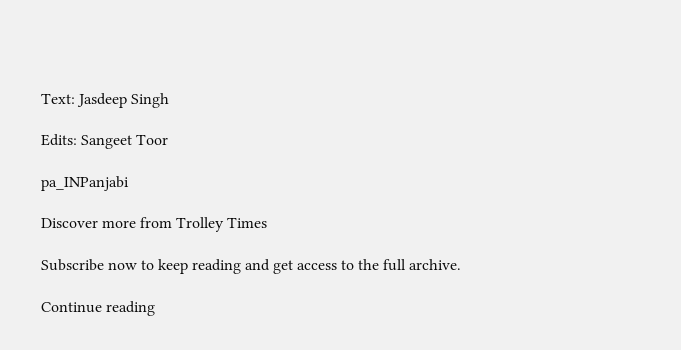Text: Jasdeep Singh

Edits: Sangeet Toor

pa_INPanjabi

Discover more from Trolley Times

Subscribe now to keep reading and get access to the full archive.

Continue reading